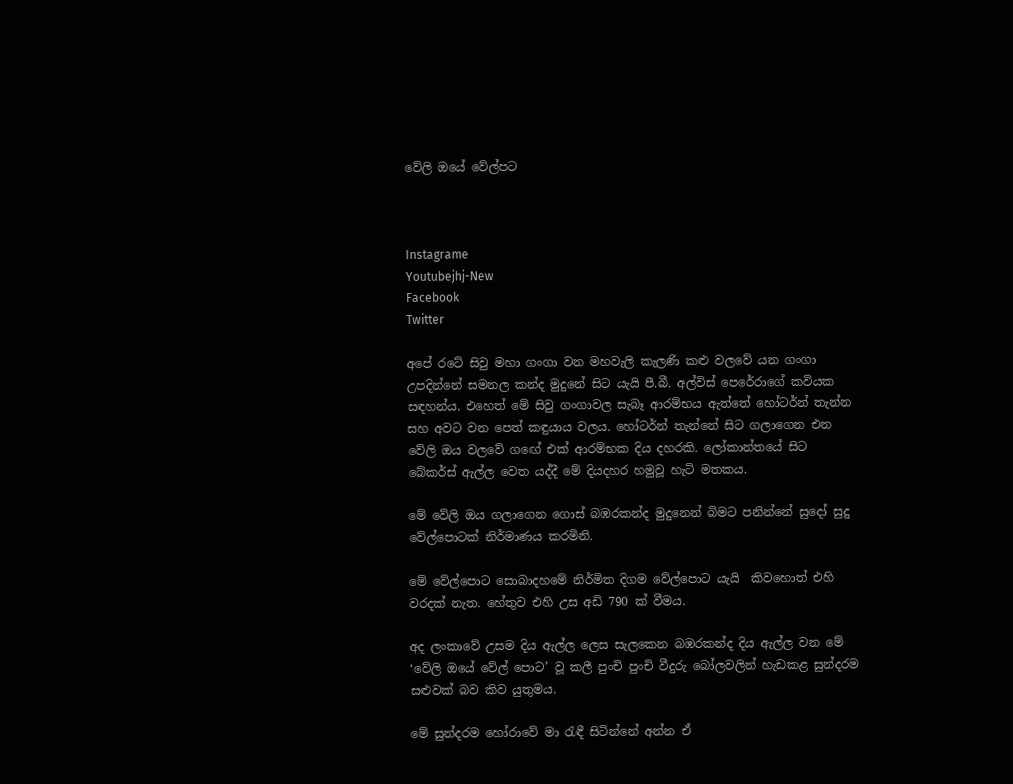වේලි ඔයේ වේල්පට



Instagrame
Youtubejhj-New
Facebook
Twitter

අපේ රටේ සිවු මහා ගංගා වන මහවැලි කැලණි කළු වලවේ යන ගංගා උපදින්නේ සමනල කන්ද මුදුනේ සිට යැයි පී.බී. අල්විස් පෙරේරාගේ කවියක සඳහන්ය. එහෙත් මේ සිවු ගංගාවල සැබෑ ආරම්භය ඇත්තේ හෝටර්න් තැන්න සහ අවට වන පෙත් කඳුයාය වලය. හෝටර්න් තැන්නේ සිට ගලාගෙන එන වේලි ඔය වලවේ ගඟේ එක් ආරම්භක දිය දහරකි. ලෝකාන්තයේ සිට බේකර්ස් ඇල්ල වෙත යද්දී මේ දියදහර හමුවූ හැටි මතකය.

මේ වේලි ඔය ගලාගෙන ගොස් බඹරකන්ද මුදුනෙන් බිමට පනින්නේ සුදෝ සුදු වේල්පොටක් නිර්මාණය කරමිනි.

මේ වේල්පොට සොබාදහමේ නිර්මිත දිගම වේල්පොට යැයි  කිවහොත් එහි වරදක් නැත. හේතුව එහි උස අඩි 790 ක් වීමය.

අද ලංකාවේ උසම දිය ඇල්ල ලෙස සැලකෙන බඹරකන්ද දිය ඇල්ල වන මේ ‘වේලි ඔයේ වේල් පොට’ වූ කලී පුංචි පුංචි වීදුරු බෝලවලින් හැඩකළ සුන්දරම සළුවක් බව කිව යුතුමය.

මේ සුන්දරම හෝරාවේ මා රැඳී සිටින්නේ අන්න ඒ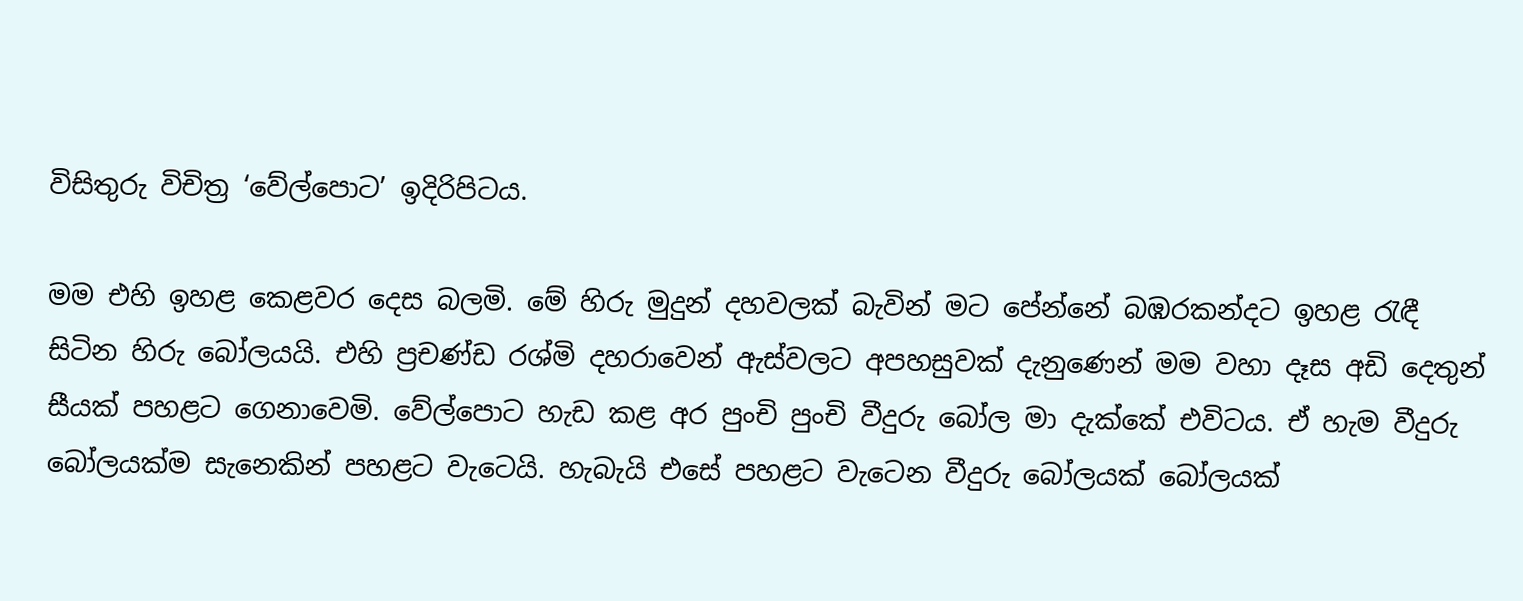විසිතුරු විචිත්‍ර ‘වේල්පොට’ ඉදිරිපිටය.

මම එහි ඉහළ කෙළවර දෙස බලමි. මේ හිරු මුදුන් දහවලක් බැවින් මට පේන්නේ බඹරකන්දට ඉහළ රැඳී සිටින හිරු බෝලයයි. එහි ප්‍රචණ්ඩ රශ්මි දහරාවෙන් ඇස්වලට අපහසුවක් දැනුණෙන් මම වහා දෑස අඩි දෙතුන් සීයක් පහළට ගෙනාවෙමි. වේල්පොට හැඩ කළ අර පුංචි පුංචි වීදුරු බෝල මා දැක්කේ එවිටය. ඒ හැම වීදුරු බෝලයක්ම සැනෙකින් පහළට වැටෙයි. හැබැයි එසේ පහළට වැටෙන වීදුරු බෝලයක් බෝලයක්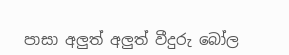පාසා අලුත් අලුත් වීදුරු බෝල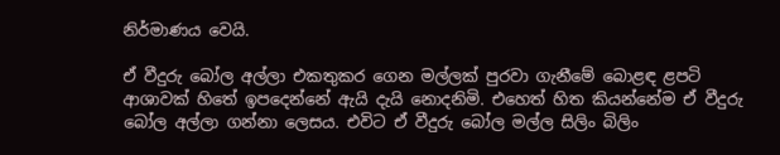නිර්මාණය වෙයි.

ඒ වීදුරු බෝල අල්ලා එකතුකර ගෙන මල්ලක් පුරවා ගැනීමේ බොළඳ ළපටි ආශාවක් හිතේ ඉපදෙන්නේ ඇයි දැයි නොදනිමි. එහෙත් හිත කියන්නේම ඒ වීදුරු බෝල අල්ලා ගන්නා ලෙසය. එවිට ඒ වීදුරු බෝල මල්ල සිලිං බිලිං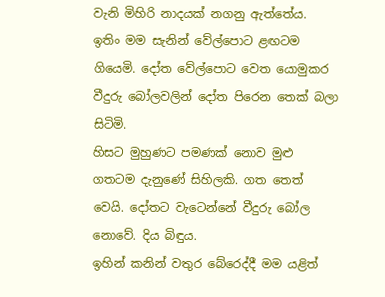වැනි මිහිරි නාදයක් නගනු ඇත්තේය.
ඉතිං මම සැනින් වේල්පොට ළඟටම ගියෙමි. දෝත වේල්පොට වෙත යොමුකර වීදුරු බෝලවලින් දෝත පිරෙන තෙක් බලා සිටිමි.
හිසට මුහුණට පමණක් නොව මුළු ගතටම දැනුණේ සිහිලකි. ගත තෙත් වෙයි. දෝතට වැටෙන්නේ වීදුරු බෝල නොවේ. දිය බිඳුය.
ඉහින් කනින් වතුර බේරෙද්දී මම යළිත්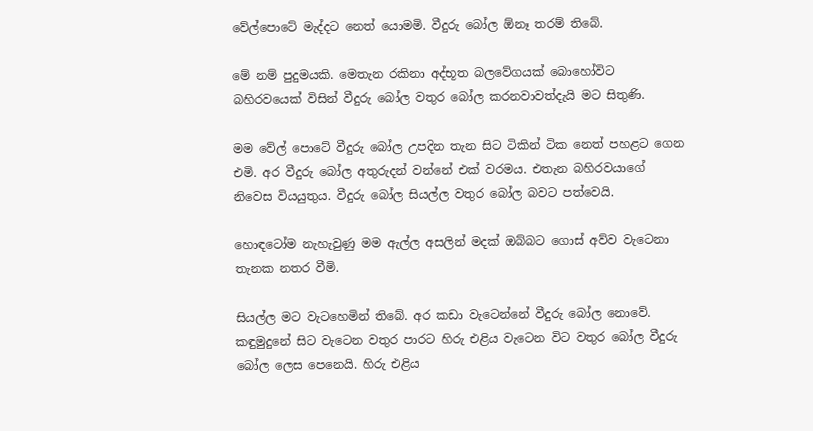වේල්පොටේ මැද්දට නෙත් යොමමි. වීදුරු බෝල ඕනෑ තරම් තිබේ.

මේ නම් පුදුමයකි. මෙතැන රකිනා අද්භූත බලවේගයක් බොහෝවිට බහිරවයෙක් විසින් වීදුරු බෝල වතුර බෝල කරනවාවත්දැයි මට සිතුණි.

මම වේල් පොටේ වීදුරු බෝල උපදින තැන සිට ටිකින් ටික නෙත් පහළට ගෙන එමි. අර වීදුරු බෝල අතුරුදන් වන්නේ එක් වරමය. එතැන බහිරවයාගේ නිවෙස වියයුතුය. වීදුරු බෝල සියල්ල වතුර බෝල බවට පත්වෙයි.

හොඳටෝම නැහැවුණු මම ඇල්ල අසලින් මදක් ඔබ්බට ගොස් අව්ව වැටෙනා තැනක නතර වීමි.

සියල්ල මට වැටහෙමින් තිබේ. අර කඩා වැටෙන්නේ වීදුරු බෝල නොවේ. කඳුමුදුනේ සිට වැටෙන වතුර පාරට හිරු එළිය වැටෙන විට වතුර බෝල වීදුරු බෝල ලෙස පෙනෙයි. හිරු එළිය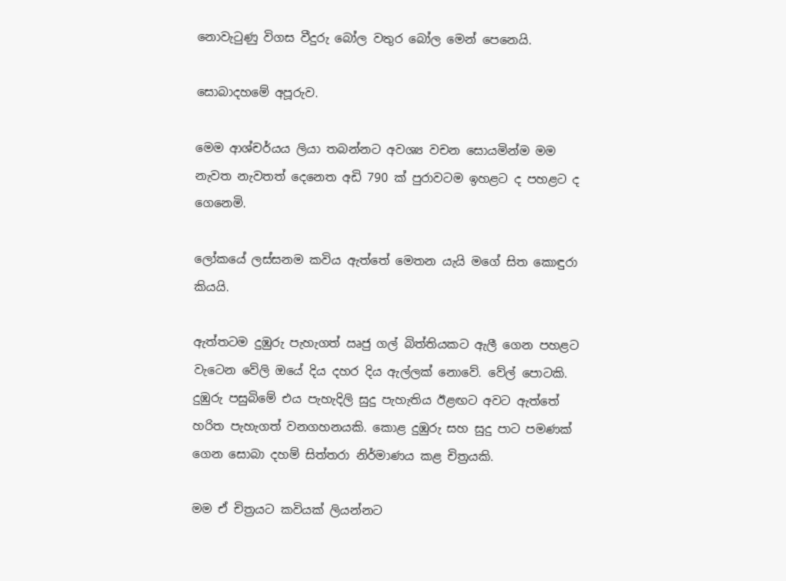නොවැටුණු විගස වීදුරු බෝල වතුර බෝල මෙන් පෙනෙයි.

සොබාදහමේ අපූරුව.

මෙම ආශ්චර්යය ලියා තබන්නට අවශ්‍ය වචන සොයමින්ම මම නැවත නැවතත් දෙනෙත අඩි 790 ක් පුරාවටම ඉහළට ද පහළට ද ගෙනෙමි.

ලෝකයේ ලස්සනම කවිය ඇත්තේ මෙතන යැයි මගේ සිත කොඳුරා කියයි.

ඇත්තටම දුඹුරු පැහැගත් ඍජු ගල් බිත්තියකට ඇලී ගෙන පහළට වැටෙන වේලි ඔයේ දිය දහර දිය ඇල්ලක් නොවේ. වේල් පොටකි. දුඹුරු පසුබිමේ එය පැහැදිලි සුදු පැහැතිය ඊළඟට අවට ඇත්තේ හරිත පැහැගත් වනගහනයකි. කොළ දුඹුරු සහ සුදු පාට පමණක් ගෙන සොබා දහම් සිත්තරා නිර්මාණය කළ චිත්‍රයකි.

මම ඒ චිත්‍රයට කවියක් ලියන්නට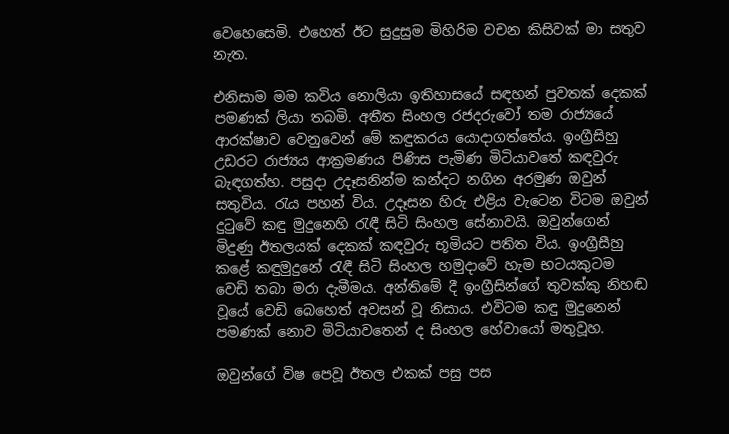වෙහෙසෙමි. එහෙත් ඊට සුදුසුම මිහිරිම වචන කිසිවක් මා සතුව නැත.

එනිසාම මම කවිය නොලියා ඉතිහාසයේ සඳහන් පුවතක් දෙකක් පමණක් ලියා තබමි. අතීත සිංහල රජදරුවෝ තම රාජ්‍යයේ ආරක්ෂාව වෙනුවෙන් මේ කඳුකරය යොදාගත්තේය. ඉංග්‍රීසිහු උඩරට රාජ්‍යය ආක්‍රමණය පිණිස පැමිණ මිටියාවතේ කඳවුරු බැඳගත්හ. පසුදා උදෑසනින්ම කන්දට නගින අරමුණ ඔවුන් සතුවිය. රැය පහන් විය. උදෑසන හිරු එළිය වැටෙන විටම ඔවුන් දුටුවේ කඳු මුදුනෙහි රැඳී සිටි සිංහල සේනාවයි. ඔවුන්ගෙන් මිදුණු ඊතලයක් දෙකක් කඳවුරු භූමියට පතිත විය. ඉංග්‍රීසීහු කළේ කඳුමුදුනේ රැඳී සිටි සිංහල හමුදාවේ හැම භටයකුටම වෙඩි තබා මරා දැමීමය. අන්තිමේ දී ඉංග්‍රීසින්ගේ තුවක්කු නිහඬ වූයේ වෙඩි බෙහෙත් අවසන් වූ නිසාය. එවිටම කඳු මුදුනෙන් පමණක් නොව මිටියාවතෙන් ද සිංහල හේවායෝ මතුවූහ.

ඔවුන්ගේ විෂ පෙවූ ඊතල එකක් පසු පස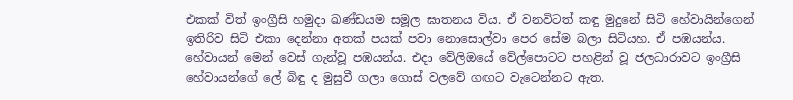එකක් විත් ඉංග්‍රීසි හමුදා ඛණ්ඩයම සමූල ඝාතනය විය. ඒ වනවිටත් කඳු මුදුනේ සිටි හේවායින්ගෙන් ඉතිරිව සිටි එකා දෙන්නා අතක් පයක් පවා නොසොල්වා පෙර සේම බලා සිටියහ. ඒ පඹයන්ය. හේවායන් මෙන් වෙස් ගැන්වූ පඹයන්ය. එදා වේලිඔයේ වේල්පොටට පහළින් වූ ජලධාරාවට ඉංග්‍රීසි හේවායන්ගේ ලේ බිඳු ද මුසුවී ගලා ගොස් වලවේ ගඟට වැටෙන්නට ඇත.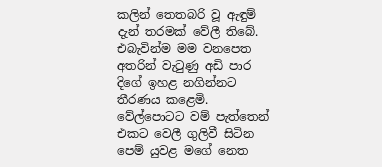කලින් තෙතබරි වූ ඇඳුම් දැන් තරමක් වේලී තිබේ. එබැවින්ම මම වනපෙත අතරින් වැටුණු අඩි පාර දිගේ ඉහළ නගින්නට තීරණය කළෙමි. වේල්පොටට වම් පැත්තෙන් එකට වෙලී ගුලිවී සිටින පෙම් යුවළ මගේ නෙත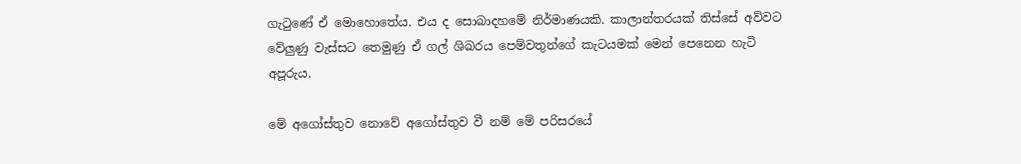ගැටුණේ ඒ මොහොතේය. එය ද සොබාදහමේ නිර්මාණයකි. කාලාන්තරයක් තිස්සේ අව්වට වේලුණු වැස්සට තෙමුණු ඒ ගල් ශිඛරය පෙම්වතුන්ගේ කැටයමක් මෙන් පෙනෙන හැටි අපූරුය.

මේ අගෝස්තුව නොවේ අගෝස්තුව වී නම් මේ පරිසරයේ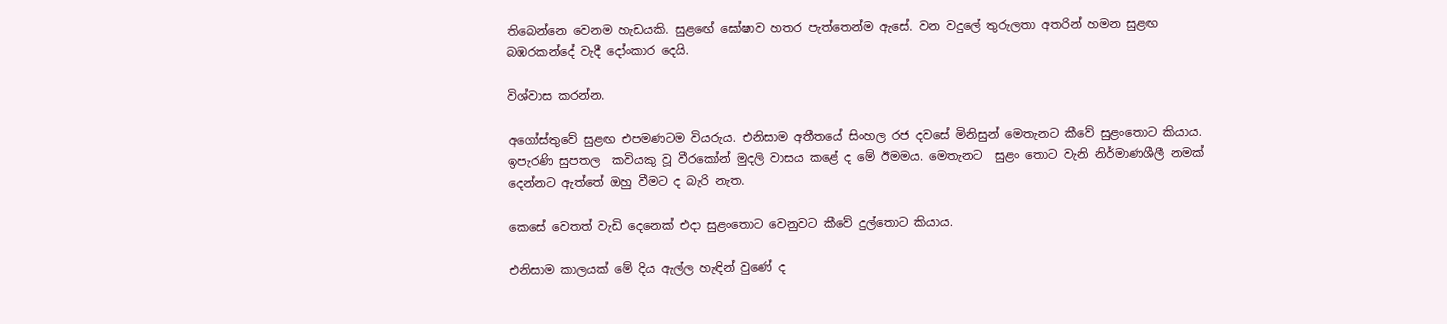තිබෙන්නෙ වෙනම හැඩයකි. සුළඟේ ඝෝෂාව හතර පැත්තෙන්ම ඇසේ. වන වදුලේ තුරුලතා අතරින් හමන සුළඟ බඹරකන්දේ වැදී දෝංකාර දෙයි.

විශ්වාස කරන්න.

අගෝස්තුවේ සුළඟ එපමණටම වියරුය. එනිසාම අතීතයේ සිංහල රජ දවසේ මිනිසුන් මෙතැනට කීවේ සුළංතොට කියාය. ඉපැරණි සුපතල  කවියකු වූ වීරකෝන් මුදලි වාසය කළේ ද මේ ඊමමය. මෙතැනට  සුළං තොට වැනි නිර්මාණශීලී නමක් දෙන්නට ඇත්තේ ඔහු වීමට ද බැරි නැත.

කෙසේ වෙතත් වැඩි දෙනෙක් එදා සුළංතොට වෙනුවට කීවේ දුල්තොට කියාය.

එනිසාම කාලයක් මේ දිය ඇල්ල හැඳින් වුණේ ද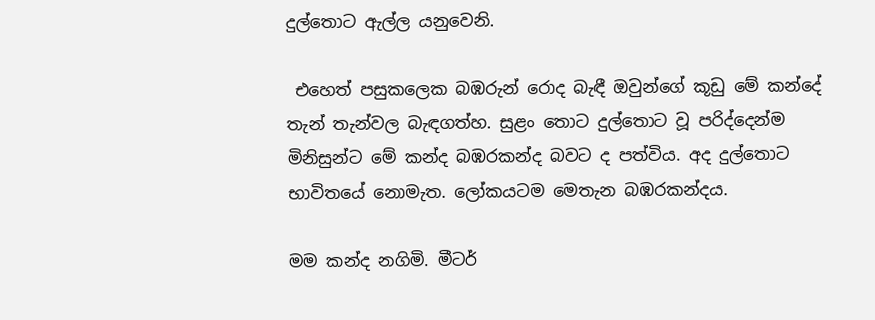දුල්තොට ඇල්ල යනුවෙනි.

 එහෙත් පසුකලෙක බඹරුන් රොද බැඳී ඔවුන්ගේ කූඩු මේ කන්දේ තැන් තැන්වල බැඳගත්හ. සුළං තොට දුල්තොට වූ පරිද්දෙන්ම මිනිසුන්ට මේ කන්ද බඹරකන්ද බවට ද පත්විය. අද දුල්තොට භාවිතයේ නොමැත. ලෝකයටම මෙතැන බඹරකන්දය.

මම කන්ද නගිමි. මීටර්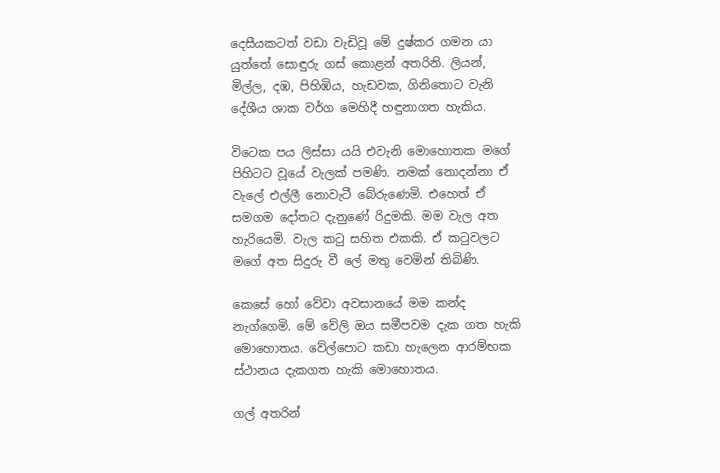දෙසීයකටත් වඩා වැඩිවූ මේ දුෂ්කර ගමන යා යුත්තේ සොඳුරු ගස් කොළන් අතරිනි. ලියන්, මිල්ල, දඹ, පිහිඹිය, හැඩවක, ගිනිතොට වැනි දේශීය ශාක වර්ග මෙහිදී හඳුනාගත හැකිය.

විටෙක පය ලිස්සා යයි එවැනි මොහොතක මගේ පිහිටට වූයේ වැලක් පමණි. නමක් නොදන්නා ඒ වැලේ එල්ලී නොවැටී බේරුණෙමි. එහෙත් ඒ සමගම දෝතට දැනුණේ රිදුමකි. මම වැල අත හැරියෙමි. වැල කටු සහිත එකකි. ඒ කටුවලට මගේ අත සිදුරු වී ලේ මතු වෙමින් තිබිණි.

කෙසේ හෝ වේවා අවසානයේ මම කන්ද නැග්ගෙමි. මේ වේලි ඔය සමීපවම දැක ගත හැකි මොහොතය. වේල්පොට කඩා හැලෙන ආරම්භක ස්ථානය දැකගත හැකි මොහොතය.

ගල් අතරින්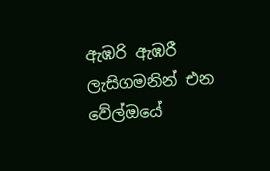ඇඹරි ඇඹරී ලැසිගමනින් එන වේල්ඔයේ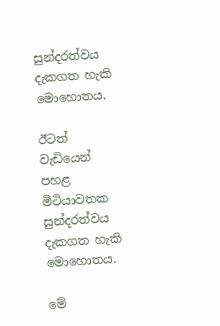සුන්දරත්වය දැකගත හැකි මොහොතය.

ඊටත් වැඩියෙන් පහළ මිටියාවතක සුන්දරත්වය දැකගත හැකි මොහොතය.

මේ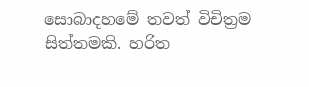සොබාදහමේ තවත් විචිත්‍රම සිත්තමකි. හරිත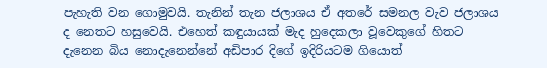පැහැති වන ගොමුවයි. තැනින් තැන ජලාශය ඒ අතරේ සමනල වැව ජලාශය ද නෙතට හසුවෙයි. එහෙත් කඳුයායක් මැද හුදෙකලා වූවෙකුගේ හිතට දැනෙන බිය නොදැනෙන්නේ අඩිපාර දිගේ ඉදිරියටම ගියොත්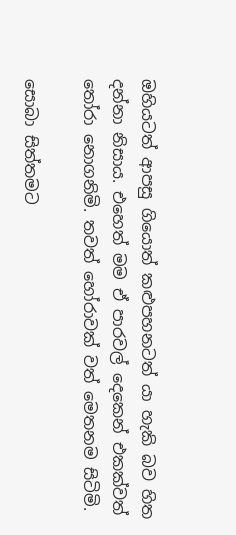ඔහියටත් ආපසු ගියොත් කළුපහනටත් යා හැකි බව හිත දන්නා නිසාය. එහෙත් මම ඒ පාරවල් දෙකෙන් එකක්වත් තෝරා නොගනිමි. තවත් හෝරාවක් වත් මෙතනම සිටිමි.

සොබා සිත්තමට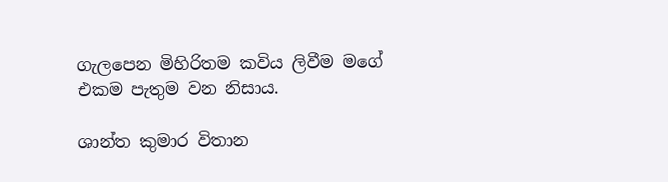ගැලපෙන මිහිරිතම කවිය ලිවීම මගේ එකම පැතුම වන නිසාය.

ශාන්ත කුමාර විතාන